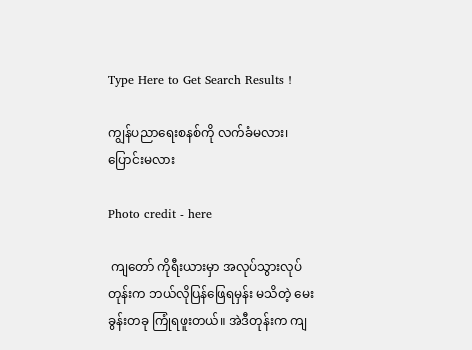Type Here to Get Search Results !

ကျွန်ပညာရေးစနစ်ကို လက်ခံမလား၊ ပြောင်းမလား

Photo credit - here

 ကျတော် ကိုရီးယားမှာ အလုပ်သွားလုပ်တုန်းက ဘယ်လိုပြန်ဖြေရမှန်း မသိတဲ့ မေးခွန်းတခု ကြုံရဖူးတယ်။ အဲဒီတုန်းက ကျ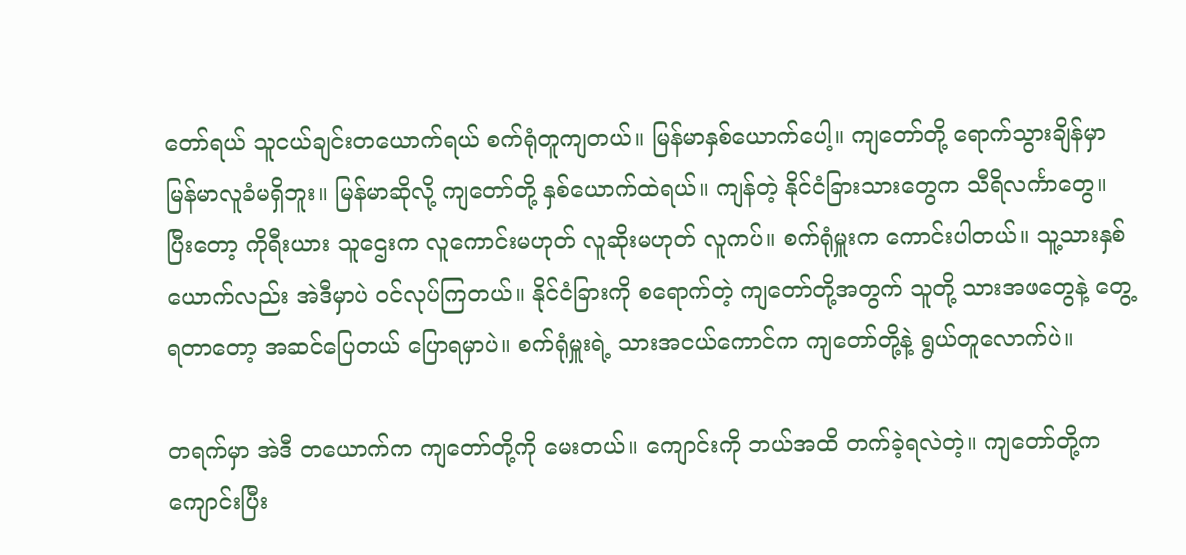တော်ရယ် သူငယ်ချင်းတယောက်ရယ် စက်ရုံတူကျတယ်။ မြန်မာနှစ်ယောက်ပေါ့။ ကျတော်တို့ ရောက်သွားချိန်မှာ မြန်မာလူခံမရှိဘူး။ မြန်မာဆိုလို့ ကျတော်တို့ နှစ်ယောက်ထဲရယ်။ ကျန်တဲ့ နိုင်ငံခြားသားတွေက သီရိလင်္ကာတွေ။ ပြီးတော့ ကိုရီးယား သူဌေးက လူကောင်းမဟုတ် လူဆိုးမဟုတ် လူကပ်။ စက်ရုံမှူးက ကောင်းပါတယ်။ သူ့သားနှစ်ယောက်လည်း အဲဒီမှာပဲ ဝင်လုပ်ကြတယ်။ နိုင်ငံခြားကို စရောက်တဲ့ ကျတော်တို့အတွက် သူတို့ သားအဖတွေနဲ့ တွေ့ရတာတော့ အဆင်ပြေတယ် ပြောရမှာပဲ။ စက်ရုံမှူးရဲ့ သားအငယ်ကောင်က ကျတော်တို့နဲ့ ရွယ်တူလောက်ပဲ။

တရက်မှာ အဲဒီ တယောက်က ကျတော်တို့ကို မေးတယ်။ ကျောင်းကို ဘယ်အထိ တက်ခဲ့ရလဲတဲ့။ ကျတော်တို့က ကျောင်းပြီး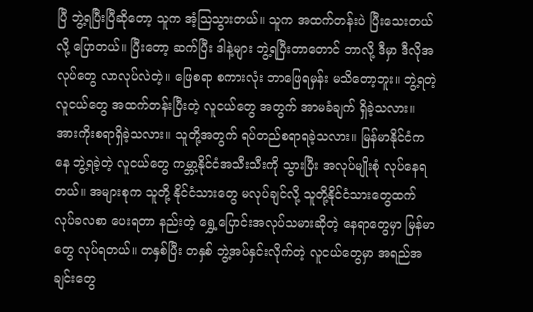ပြီ ဘွဲ့ရပြီးပြီဆိုတော့ သူက အံ့ဩသွားတယ်။ သူက အထက်တန်းပဲ ပြီးသေးတယ်လို့ ပြောတယ်။ ပြီးတော့ ဆက်ပြီး ဒါနဲ့များ ဘွဲ့ရပြီးတာတောင် ဘာလို့ ဒီမှာ ဒီလိုအလုပ်တွေ လာလုပ်လဲတဲ့။ ဖြေစရာ စကားလုံး ဘာဖြေရမှန်း မသိတော့ဘူး။ ဘွဲ့ရတဲ့ လူငယ်တွေ အထက်တန်းပြီးတဲ့ လူငယ်တွေ အတွက် အာမခံချက် ရှိခဲ့သလား။ အားကိုးစရာရှိခဲ့သလား။ သူတို့အတွက် ရပ်တည်စရာရခဲ့သလား။ မြန်မာနိုင်ငံကနေ ဘွဲ့ရခဲ့တဲ့ လူငယ်တွေ ကမ္ဘာ့နိုင်ငံအသီးသီးကို သွားပြီး အလုပ်မျိုးစုံ လုပ်နေရတယ်။ အများစုက သူတို့ နိုင်ငံသားတွေ မလုပ်ချင်လို့ သူတို့နိုင်ငံသားတွေထက် လုပ်ခလစာ ပေးရတာ နည်းတဲ့ ရွှေ့ပြောင်းအလုပ်သမားဆိုတဲ့ နေရာတွေမှာ မြန်မာတွေ လုပ်ရတယ်။ တနှစ်ပြီး တနှစ် ဘွဲ့အပ်နှင်းလိုက်တဲ့ လူငယ်တွေမှာ အရည်အချင်းတွေ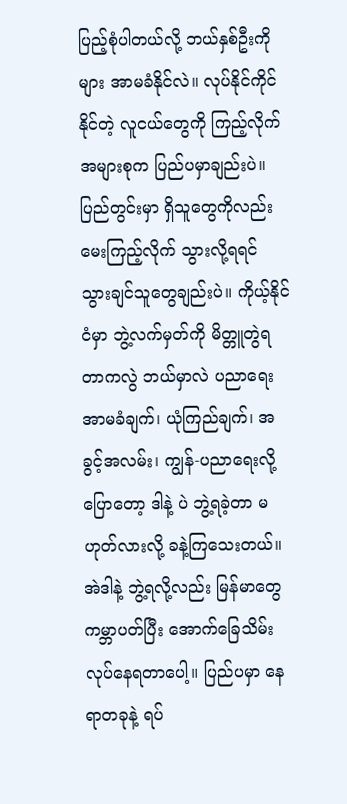ပြည့်စုံပါတယ်လို့ ဘယ်နှစ်ဦးကိုများ အာမခံနိုင်လဲ။ လုပ်နိုင်ကိုင်နိုင်တဲ့ လူငယ်တွေကို ကြည့်လိုက် အများစုက ပြည်ပမှာချည်းပဲ။ ပြည်တွင်းမှာ ရှိသူတွေကိုလည်း မေးကြည့်လိုက် သွားလို့ရရင် သွားချင်သူတွေချည်းပဲ။ ကိုယ့်နိုင်ငံမှာ ဘွဲ့လက်မှတ်ကို မိတ္တူတွဲရတာကလွဲ ဘယ်မှာလဲ ပညာရေး အာမခံချက်၊ ယုံကြည်ချက်၊ အခွင့်အလမ်း၊ ကျွန်-ပညာရေးလို့ ပြောတော့ ဒါနဲ့ ပဲ ဘွဲ့ရခဲ့တာ မဟုတ်လားလို့ ခနဲ့ကြသေးတယ်။ အဲဒါနဲ့ ဘွဲ့ရလို့လည်း မြန်မာတွေ ကမ္ဘာပတ်ပြီး အောက်ခြေသိမ်း လုပ်နေရတာပေါ့။ ပြည်ပမှာ နေရာတခုနဲ့ ရပ်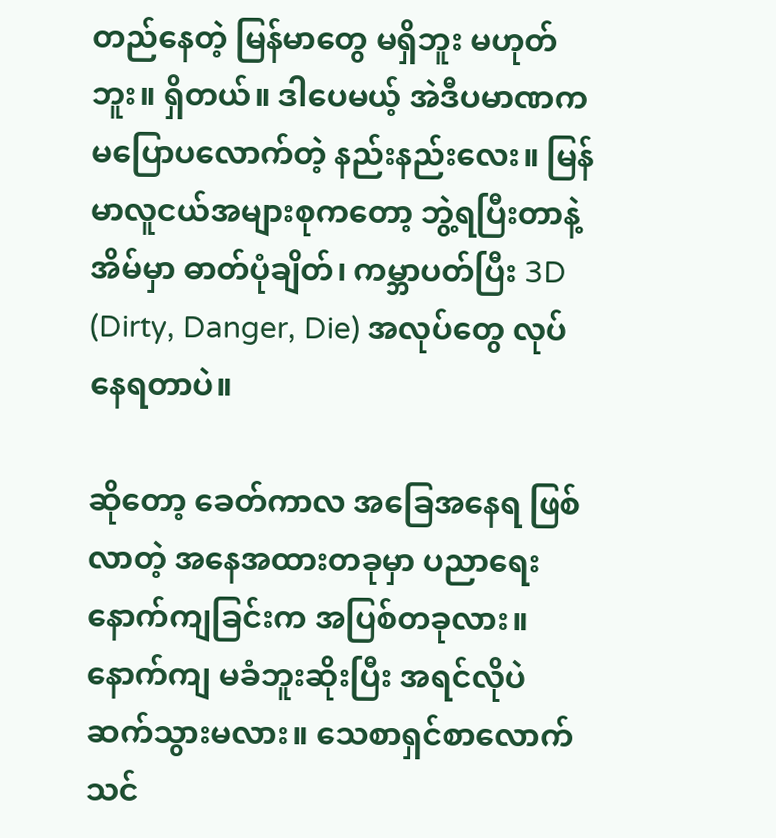တည်နေတဲ့ မြန်မာတွေ မရှိဘူး မဟုတ်ဘူး။ ရှိတယ်။ ဒါပေမယ့် အဲဒီပမာဏက မပြောပလောက်တဲ့ နည်းနည်းလေး။ မြန်မာလူငယ်အများစုကတော့ ဘွဲ့ရပြီးတာနဲ့ အိမ်မှာ ဓာတ်ပုံချိတ်၊ ကမ္ဘာပတ်ပြီး 3D (Dirty, Danger, Die) အလုပ်တွေ လုပ်နေရတာပဲ။

ဆိုတော့ ခေတ်ကာလ အ‌ခြေအနေရ ဖြစ်လာတဲ့ အနေအထားတခုမှာ ပညာရေးနောက်ကျခြင်းက အပြစ်တခုလား။ နောက်ကျ မခံဘူးဆိုးပြီး အရင်လိုပဲ ဆက်သွားမလား။ သေစာရှင်စာလောက် သင်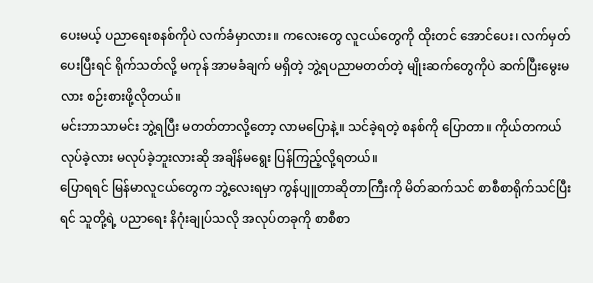ပေးမယ့် ပညာရေးစနစ်ကိုပဲ လက်ခံမှာလား။ ကလေးတွေ လူငယ်တွေကို ထိုးတင် အောင်ပေး၊ လက်မှတ်ပေးပြီးရင် ရိုက်သတ်လို့ မကုန် အာမခံချက် မရှိတဲ့ ဘွဲ့ရပညာမတတ်တဲ့ မျိုးဆက်တွေကိုပဲ ဆက်ပြီးမွေးမလား စဉ်းစားဖို့လိုတယ်။
မင်းဘာသာမင်း ဘွဲ့ရပြီး မတတ်တာလို့တော့ လာမပြောနဲ့။ သင်ခဲ့ရတဲ့ စနစ်ကို ပြောတာ။ ကိုယ်တကယ် လုပ်ခဲ့လား မလုပ်ခဲ့ဘူးလားဆို အချိန်မရွေး ပြန်ကြည့်လို့ရတယ်။
ပြောရရင် မြန်မာလူငယ်တွေက ဘွဲ့လေးရမှာ ကွန်ပျူတာဆိုတာကြီးကို မိတ်ဆက်သင် စာစီစာရိုက်သင်ပြီးရင် သူတို့ရဲ့ ပညာ‌ရေး နိဂုံးချုပ်သလို အလုပ်တခုကို စာစီစာ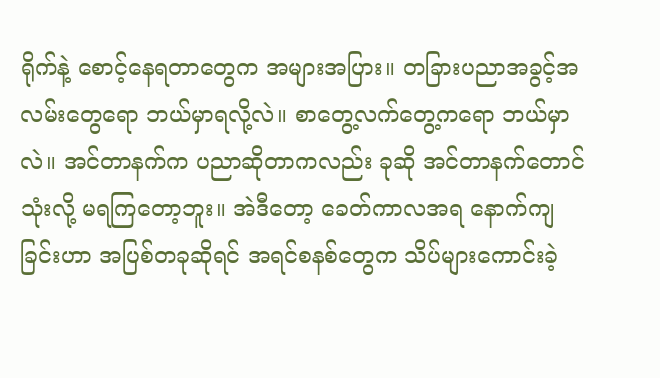ရိုက်နဲ့ စောင့်နေရတာတွေက အများအပြား။ တခြားပညာအခွင့်အလမ်းတွေရော ဘယ်မှာရလို့လဲ။ စာတွေ့လက်တွေ့ကရော ဘယ်မှာလဲ။ အင်တာနက်က ပညာဆိုတာကလည်း ခုဆို အင်တာနက်တောင် သုံးလို့ မရကြတော့ဘူး။ အဲဒီတော့ ခေတ်ကာလအရ နောက်ကျခြင်းဟာ အပြစ်တခုဆိုရင် အရင်စနစ်တွေက သိပ်များကောင်းခဲ့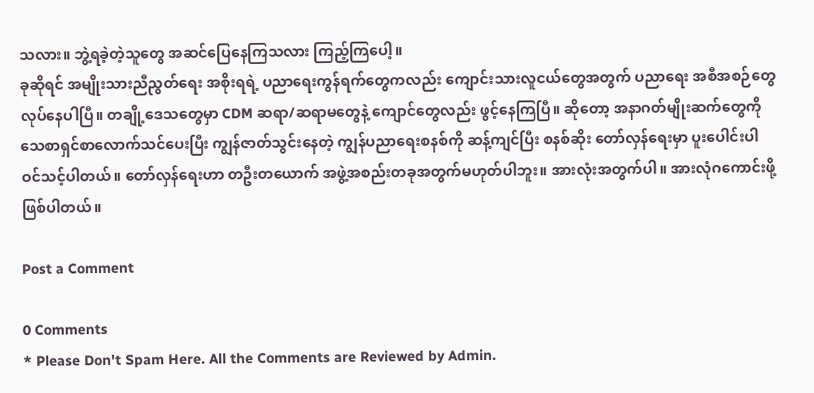သလား။ ဘွဲ့ရခဲ့တဲ့သူတွေ အဆင်ပြေနေကြသလား ကြည့်ကြပေါ့။
ခုဆိုရင် အမျိုးသားညီညွတ်ရေး အစိုးရရဲ့ ပညာရေးကွန်ရက်တွေကလည်း ကျောင်းသားလူငယ်တွေအတွက် ပညာရေး အစီအစဉ်တွေ လုပ်နေပါပြီ။ တချို့ဒေသတွေမှာ CDM ဆရာ/ဆရာမတွေနဲ့ ကျောင်တွေလည်း ဖွင့်နေကြပြီ။ ဆိုတော့ အနာဂတ်မျိုးဆက်တွေကို သေစာရှင်စာလောက်သင်ပေးပြီး ကျွန်ဇာတ်သွင်းနေတဲ့ ကျွန်ပညာရေးစနစ်ကို ဆန့်ကျင်ပြီး စနစ်ဆိုး တော်လှန်ရေးမှာ ပူးပေါင်းပါဝင်သင့်ပါတယ်။ တော်လှန်ရေးဟာ တဦးတယောက် အဖွဲ့အစည်းတခုအတွက်မဟုတ်ပါဘူး။ အားလုံးအတွက်ပါ။ အားလုံဂကောင်းဖို့ဖြစ်ပါတယ်။

Post a Comment

0 Comments
* Please Don't Spam Here. All the Comments are Reviewed by Admin.